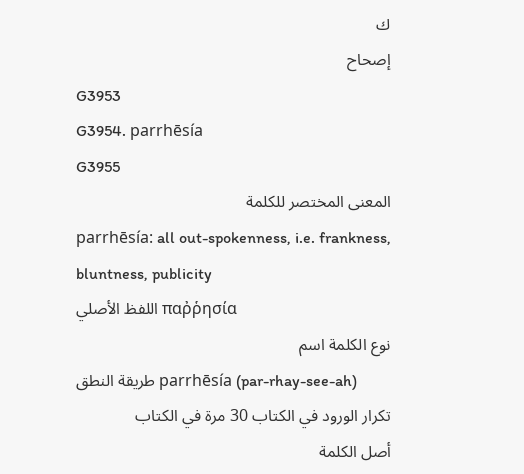ك
إصحاح
G3953
G3954. parrhēsía
G3955
المعنى المختصر للكلمة
parrhēsía: all out-spokenness, i.e. frankness, bluntness, publicity
اللفظ الأصلي παῤῥησία
نوع الكلمة اسم
طريقة النطق parrhēsía (par-rhay-see-ah)
تكرار الورود في الكتاب 30 مرة في الكتاب
أصل الكلمة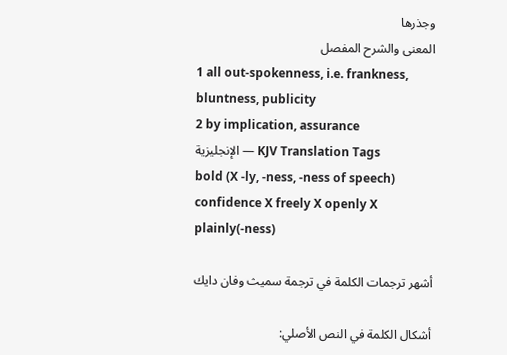وجذرها
المعنى والشرح المفصل
1 all out-spokenness, i.e. frankness, bluntness, publicity
2 by implication, assurance
الإنجليزية — KJV Translation Tags
bold (X -ly, -ness, -ness of speech) confidence X freely X openly X plainly(-ness)

أشهر ترجمات الكلمة في ترجمة سميث وفان دايك

أشكال الكلمة في النص الأصلي: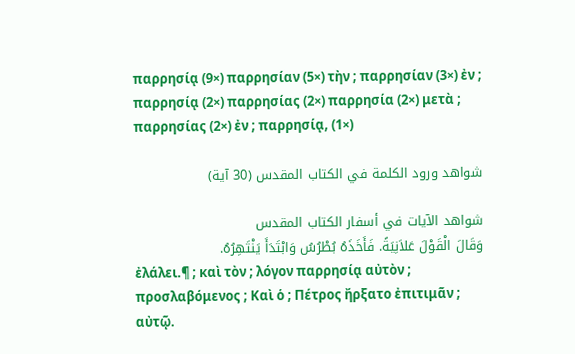παρρησίᾳ (9×) παρρησίαν (5×) τὴν ; παρρησίαν (3×) ἐν ; παρρησίᾳ (2×) παρρησίας (2×) παρρησία (2×) μετὰ ; παρρησίας (2×) ἐν ; παρρησίᾳ, (1×)

شواهد ورود الكلمة في الكتاب المقدس (30 آية)

شواهد الآيات في أسفار الكتاب المقدس
وَقَالَ الْقَوْلَ عَلاَنِيَةً. فَأَخَذَهُ بُطْرُسُ وَابْتَدَأَ يَنْتَهِرُهُ.
ἐλάλει.¶ ; καὶ τὸν ; λόγον παρρησίᾳ αὐτὸν ; προσλαβόμενος ; Καὶ ὁ ; Πέτρος ἤρξατο ἐπιτιμᾶν ; αὐτῷ.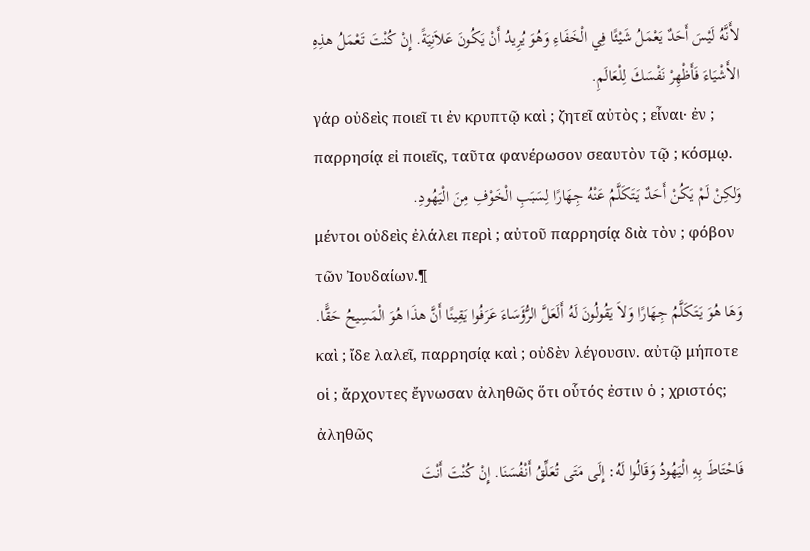لأَنَّهُ لَيْسَ أَحَدٌ يَعْمَلُ شَيْئًا فِي الْخَفَاءِ وَهُوَ يُرِيدُ أَنْ يَكُونَ عَلاَنِيَةً. إِنْ كُنْتَ تَعْمَلُ هذِهِ الأَشْيَاءَ فَأَظْهِرْ نَفْسَكَ لِلْعَالَمِ.
γάρ οὐδεὶς ποιεῖ τι ἐν κρυπτῷ καὶ ; ζητεῖ αὐτὸς ; εἶναι· ἐν ; παρρησίᾳ εἰ ποιεῖς, ταῦτα φανέρωσον σεαυτὸν τῷ ; κόσμῳ.
وَلكِنْ لَمْ يَكُنْ أَحَدٌ يَتَكَلَّمُ عَنْهُ جِهَارًا لِسَبَبِ الْخَوْفِ مِنَ الْيَهُودِ.
μέντοι οὐδεὶς ἐλάλει περὶ ; αὐτοῦ παρρησίᾳ διὰ τὸν ; φόβον τῶν Ἰουδαίων.¶
وَهَا هُوَ يَتَكَلَّمُ جِهَارًا وَلاَ يَقُولُونَ لَهُ أَلَعَلَّ الرُّؤَسَاءَ عَرَفُوا يَقِينًا أَنَّ هذَا هُوَ الْمَسِيحُ حَقًّا.
καὶ ; ἴδε λαλεῖ, παρρησίᾳ καὶ ; οὐδὲν λέγουσιν. αὐτῷ μήποτε οἱ ; ἄρχοντες ἔγνωσαν ἀληθῶς ὅτι οὗτός ἐστιν ὁ ; χριστός; ἀληθῶς
فَاحْتَاطَ بِهِ الْيَهُودُ وَقَالُوا لَهُ: إِلَى مَتَى تُعَلِّقُ أَنْفُسَنَا. إِنْ كُنْتَ أَنْتَ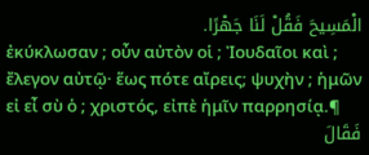الْمَسِيحَ فَقُلْ لَنَا جَهْرًا.
ἐκύκλωσαν ; οὖν αὐτὸν οἱ ; Ἰουδαῖοι καὶ ; ἔλεγον αὐτῷ· ἕως πότε αἴρεις; ψυχὴν ; ἡμῶν εἰ εἶ σὺ ὁ ; χριστός, εἰπὲ ἡμῖν παρρησίᾳ.¶
فَقَالَ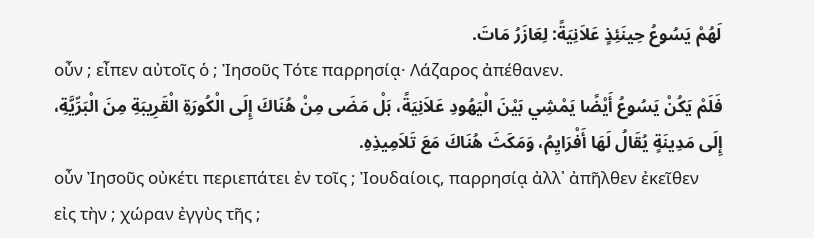لَهُمْ يَسُوعُ حِينَئِذٍ عَلاَنِيَةً: لِعَازَرُ مَاتَ.
οὖν ; εἶπεν αὐτοῖς ὁ ; Ἰησοῦς Τότε παρρησίᾳ· Λάζαρος ἀπέθανεν.
فَلَمْ يَكُنْ يَسُوعُ أَيْضًا يَمْشِي بَيْنَ الْيَهُودِ عَلاَنِيَةً، بَلْ مَضَى مِنْ هُنَاكَ إِلَى الْكُورَةِ الْقَرِيبَةِ مِنَ الْبَرِّيَّةِ، إِلَى مَدِينَةٍ يُقَالُ لَهَا أَفْرَايِمُ، وَمَكَثَ هُنَاكَ مَعَ تَلاَمِيذِهِ.
οὖν Ἰησοῦς οὐκέτι περιεπάτει ἐν τοῖς ; Ἰουδαίοις, παρρησίᾳ ἀλλ᾽ ἀπῆλθεν ἐκεῖθεν εἰς τὴν ; χώραν ἐγγὺς τῆς ;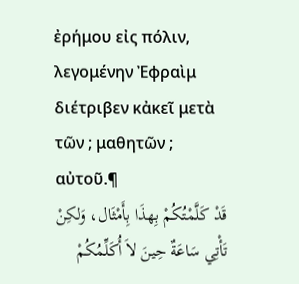ἐρήμου εἰς πόλιν, λεγομένην Ἐφραὶμ διέτριβεν κἀκεῖ μετὰ τῶν ; μαθητῶν ; αὐτοῦ.¶
قَدْ كَلَّمْتُكُمْ بِهذَا بِأَمْثَال، وَلكِنْ تَأْتِي سَاعَةٌ حِينَ لاَ أُكَلِّمُكُمْ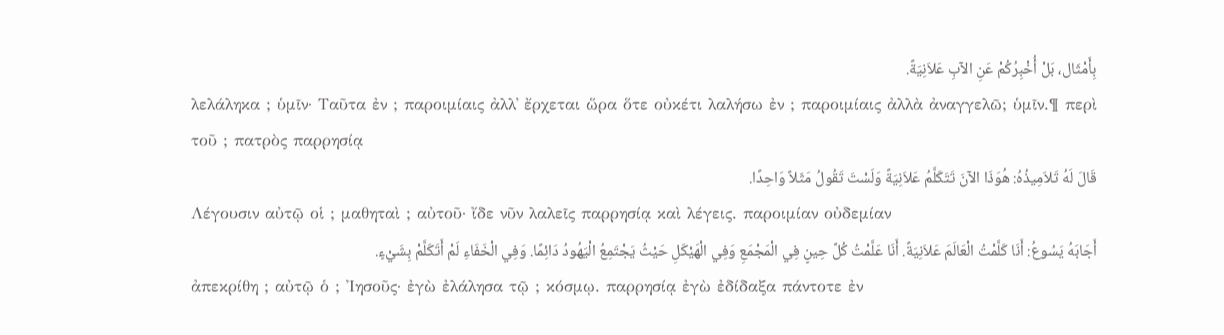بِأَمْثَال، بَلْ أُخْبِرُكُمْ عَنِ الآبِ عَلاَنِيَةً.
λελάληκα ; ὑμῖν· Ταῦτα ἐν ; παροιμίαις ἀλλ᾽ ἔρχεται ὥρα ὅτε οὐκέτι λαλήσω ἐν ; παροιμίαις ἀλλὰ ἀναγγελῶ; ὑμῖν.¶ περὶ τοῦ ; πατρὸς παρρησίᾳ
قَالَ لَهُ تَلاَمِيذُهُ: هُوَذَا الآنَ تَتَكَلَّمُ عَلاَنِيَةً وَلَسْتَ تَقُولُ مَثَلاً وَاحِدًا.
Λέγουσιν αὐτῷ οἱ ; μαθηταὶ ; αὐτοῦ· ἴδε νῦν λαλεῖς παρρησίᾳ καὶ λέγεις. παροιμίαν οὐδεμίαν
أَجَابَهُ يَسُوعُ: أَنَا كَلَّمْتُ الْعَالَمَ عَلاَنِيَةً. أَنَا عَلَّمْتُ كُلَّ حِينٍ فِي الْمَجْمَعِ وَفِي الْهَيْكَلِ حَيْثُ يَجْتَمِعُ الْيَهُودُ دَائِمًا. وَفِي الْخَفَاءِ لَمْ أَتَكَلَّمْ بِشَيْءٍ.
ἀπεκρίθη ; αὐτῷ ὁ ; Ἰησοῦς· ἐγὼ ἐλάλησα τῷ ; κόσμῳ. παρρησίᾳ ἐγὼ ἐδίδαξα πάντοτε ἐν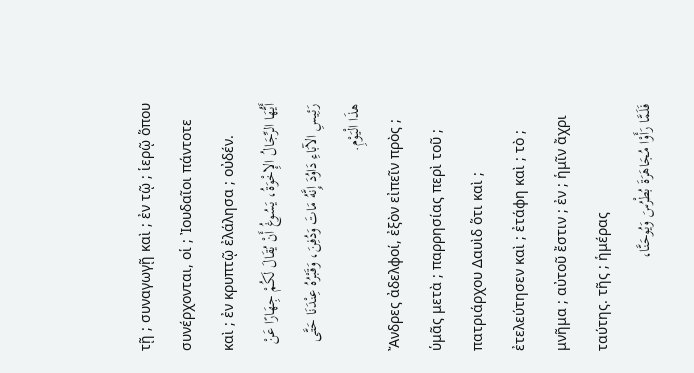τῇ ; συναγωγῇ καὶ ; ἐν τῷ ; ἱερῷ ὅπου συνέρχονται, οἱ ; Ἰουδαῖοι πάντοτε καὶ ; ἐν κρυπτῷ ἐλάλησα ; οὐδέν.
أَيُّهَا الرِّجَالُ الإِخْوَةُ، يَسُوغُ أَنْ يُقَالَ لَكُمْ جِهَارًا عَنْ رَئِيسِ الآبَاءِ دَاوُدَ إِنَّهُ مَاتَ وَدُفِنَ، وَقَبْرُهُ عِنْدَنَا حَتَّى هذَا الْيَوْمِ.
Ἄνδρες ἀδελφοί, ἐξὸν εἰπεῖν πρὸς ; ὑμᾶς μετὰ ; παρρησίας περὶ τοῦ ; πατριάρχου Δαυὶδ ὅτι καὶ ; ἐτελεύτησεν καὶ ; ἐτάφη καὶ ; τὸ ; μνῆμα ; αὐτοῦ ἔστιν ; ἐν ; ἡμῖν ἄχρι ταύτης. τῆς ; ἡμέρας
فَلَمَّا رَأَوْا مُجَاهَرَةَ بُطْرُسَ وَيُوحَنَّا،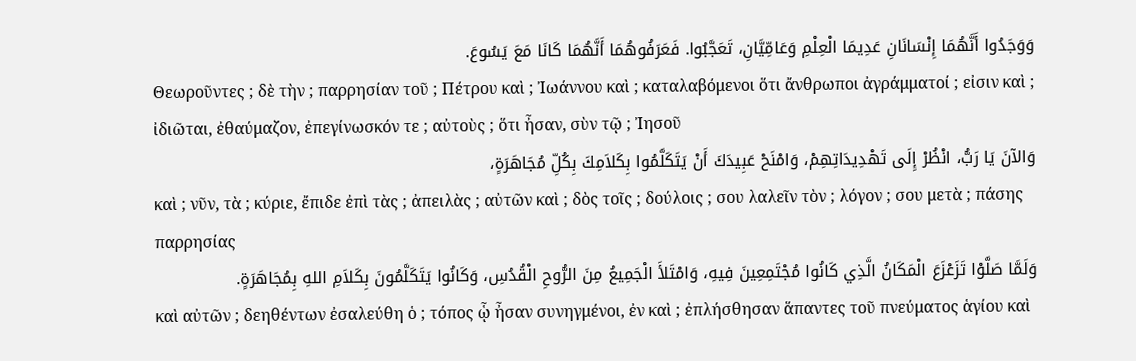وَوَجَدُوا أَنَّهُمَا إِنْسَانَانِ عَدِيمَا الْعِلْمِ وَعَامِّيَّانِ، تَعَجَّبُوا. فَعَرَفُوهُمَا أَنَّهُمَا كَانَا مَعَ يَسُوعَ.
Θεωροῦντες ; δὲ τὴν ; παρρησίαν τοῦ ; Πέτρου καὶ ; Ἰωάννου καὶ ; καταλαβόμενοι ὅτι ἄνθρωποι ἀγράμματοί ; εἰσιν καὶ ; ἰδιῶται, ἐθαύμαζον, ἐπεγίνωσκόν τε ; αὐτοὺς ; ὅτι ἦσαν, σὺν τῷ ; Ἰησοῦ
وَالآنَ يَا رَبُّ، انْظُرْ إِلَى تَهْدِيدَاتِهِمْ، وَامْنَحْ عَبِيدَكَ أَنْ يَتَكَلَّمُوا بِكَلاَمِكَ بِكُلِّ مُجَاهَرَةٍ،
καὶ ; νῦν, τὰ ; κύριε, ἔπιδε ἐπὶ τὰς ; ἀπειλὰς ; αὐτῶν καὶ ; δὸς τοῖς ; δούλοις ; σου λαλεῖν τὸν ; λόγον ; σου μετὰ ; πάσης παρρησίας
وَلَمَّا صَلَّوْا تَزَعْزَعَ الْمَكَانُ الَّذِي كَانُوا مُجْتَمِعِينَ فِيهِ، وَامْتَلأَ الْجَمِيعُ مِنَ الرُّوحِ الْقُدُسِ، وَكَانُوا يَتَكَلَّمُونَ بِكَلاَمِ اللهِ بِمُجَاهَرَةٍ.
καὶ αὐτῶν ; δεηθέντων ἐσαλεύθη ὁ ; τόπος ᾧ ἦσαν συνηγμένοι, ἐν καὶ ; ἐπλήσθησαν ἅπαντες τοῦ πνεύματος ἁγίου καὶ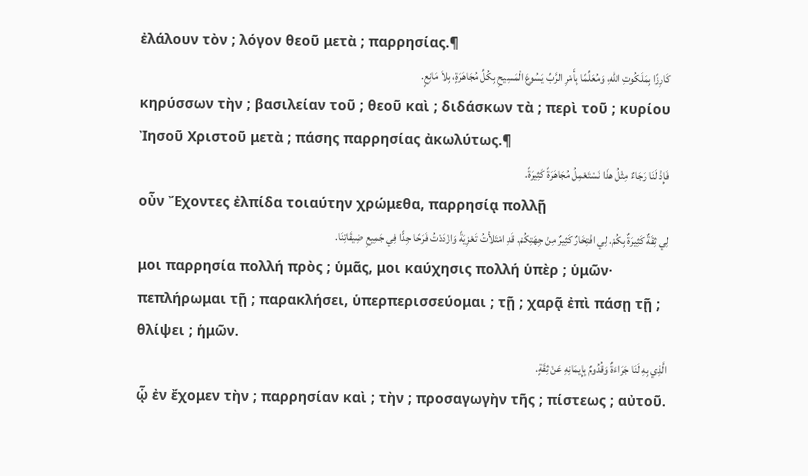ἐλάλουν τὸν ; λόγον θεοῦ μετὰ ; παρρησίας.¶
كَارِزًا بِمَلَكُوتِ اللهِ، وَمُعَلِّمًا بِأَمْرِ الرَّبِّ يَسُوعَ الْمَسِيحِ بِكُلِّ مُجَاهَرَةٍ، بِلاَ مَانِعٍ.
κηρύσσων τὴν ; βασιλείαν τοῦ ; θεοῦ καὶ ; διδάσκων τὰ ; περὶ τοῦ ; κυρίου Ἰησοῦ Χριστοῦ μετὰ ; πάσης παρρησίας ἀκωλύτως.¶
فَإِذْ لَنَا رَجَاءٌ مِثْلُ هذَا نَسْتَعْمِلُ مُجَاهَرَةً كَثِيرَةً.
οὖν Ἔχοντες ἐλπίδα τοιαύτην χρώμεθα, παρρησίᾳ πολλῇ
لِي ثِقَةٌ كَثِيرَةٌ بِكُمْ. لِي افْتِخَارٌ كَثِيرٌ مِنْ جِهَتِكُمْ. قَدِ امْتَلأْتُ تَعْزِيَةً وَازْدَدْتُ فَرَحًا جِدًّا فِي جَمِيعِ ضِيقَاتِنَا.
μοι παρρησία πολλή πρὸς ; ὑμᾶς, μοι καύχησις πολλή ὑπὲρ ; ὑμῶν· πεπλήρωμαι τῇ ; παρακλήσει, ὑπερπερισσεύομαι ; τῇ ; χαρᾷ ἐπὶ πάσῃ τῇ ; θλίψει ; ἡμῶν.
الَّذِي بِهِ لَنَا جَرَاءَةٌ وَقُدُومٌ بِإِيمَانِهِ عَنْ ثِقَةٍ.
ᾧ ἐν ἔχομεν τὴν ; παρρησίαν καὶ ; τὴν ; προσαγωγὴν τῆς ; πίστεως ; αὐτοῦ.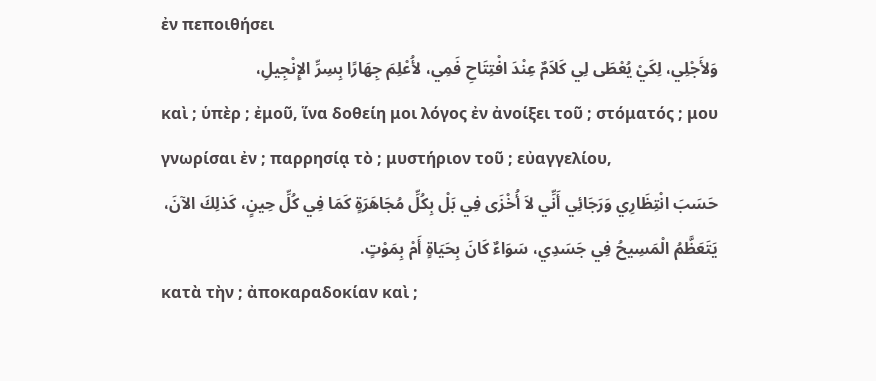ἐν πεποιθήσει
وَلأَجْلِي، لِكَيْ يُعْطَى لِي كَلاَمٌ عِنْدَ افْتِتَاحِ فَمِي، لأُعْلِمَ جِهَارًا بِسِرِّ الإِنْجِيلِ،
καὶ ; ὑπὲρ ; ἐμοῦ, ἵνα δοθείη μοι λόγος ἐν ἀνοίξει τοῦ ; στόματός ; μου γνωρίσαι ἐν ; παρρησίᾳ τὸ ; μυστήριον τοῦ ; εὐαγγελίου,
حَسَبَ انْتِظَارِي وَرَجَائِي أَنِّي لاَ أُخْزَى فِي بَلْ بِكُلِّ مُجَاهَرَةٍ كَمَا فِي كُلِّ حِينٍ، كَذلِكَ الآنَ، يَتَعَظَّمُ الْمَسِيحُ فِي جَسَدِي، سَوَاءٌ كَانَ بِحَيَاةٍ أَمْ بِمَوْتٍ.
κατὰ τὴν ; ἀποκαραδοκίαν καὶ ;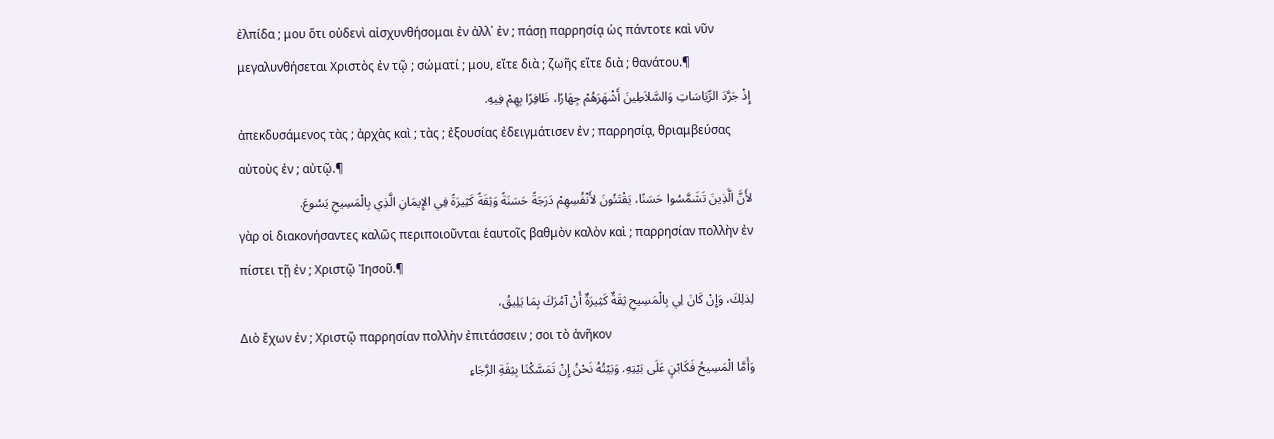ἐλπίδα ; μου ὅτι οὐδενὶ αἰσχυνθήσομαι ἐν ἀλλ᾽ ἐν ; πάσῃ παρρησίᾳ ὡς πάντοτε καὶ νῦν μεγαλυνθήσεται Χριστὸς ἐν τῷ ; σώματί ; μου, εἴτε διὰ ; ζωῆς εἴτε διὰ ; θανάτου.¶
إِذْ جَرَّدَ الرِّيَاسَاتِ وَالسَّلاَطِينَ أَشْهَرَهُمْ جِهَارًا، ظَافِرًا بِهِمْ فِيهِ.
ἀπεκδυσάμενος τὰς ; ἀρχὰς καὶ ; τὰς ; ἐξουσίας ἐδειγμάτισεν ἐν ; παρρησίᾳ, θριαμβεύσας αὐτοὺς ἐν ; αὐτῷ.¶
لأَنَّ الَّذِينَ تَشَمَّسُوا حَسَنًا، يَقْتَنُونَ لأَنْفُسِهِمْ دَرَجَةً حَسَنَةً وَثِقَةً كَثِيرَةً فِي الإِيمَانِ الَّذِي بِالْمَسِيحِ يَسُوعَ.
γὰρ οἱ διακονήσαντες καλῶς περιποιοῦνται ἑαυτοῖς βαθμὸν καλὸν καὶ ; παρρησίαν πολλὴν ἐν πίστει τῇ ἐν ; Χριστῷ Ἰησοῦ.¶
لِذلِكَ، وَإِنْ كَانَ لِي بِالْمَسِيحِ ثِقَةٌ كَثِيرَةٌ أَنْ آمُرَكَ بِمَا يَلِيقُ،
Διὸ ἔχων ἐν ; Χριστῷ παρρησίαν πολλὴν ἐπιτάσσειν ; σοι τὸ ἀνῆκον
وَأَمَّا الْمَسِيحُ فَكَابْنٍ عَلَى بَيْتِهِ. وَبَيْتُهُ نَحْنُ إِنْ تَمَسَّكْنَا بِثِقَةِ الرَّجَاءِ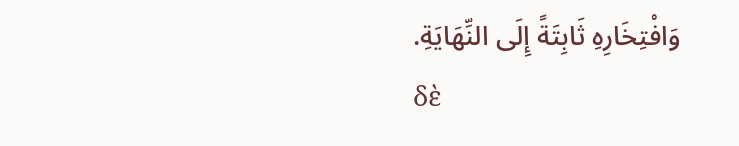وَافْتِخَارِهِ ثَابِتَةً إِلَى النِّهَايَةِ.
δὲ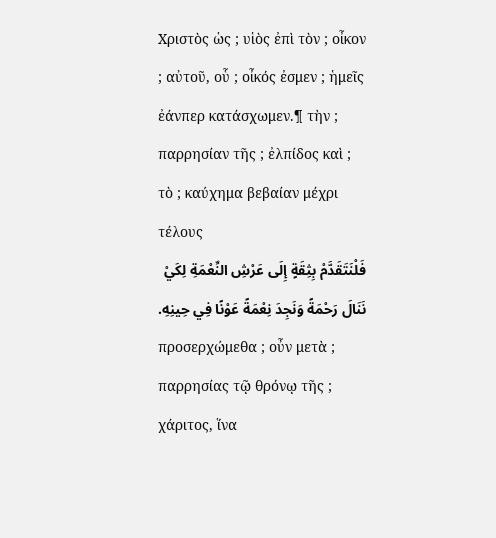Χριστὸς ὡς ; υἱὸς ἐπὶ τὸν ; οἶκον ; αὐτοῦ, οὗ ; οἶκός ἐσμεν ; ἡμεῖς ἐάνπερ κατάσχωμεν.¶ τὴν ; παρρησίαν τῆς ; ἐλπίδος καὶ ; τὸ ; καύχημα βεβαίαν μέχρι τέλους
فَلْنَتَقَدَّمْ بِثِقَةٍ إِلَى عَرْشِ النِّعْمَةِ لِكَيْ نَنَالَ رَحْمَةً وَنَجِدَ نِعْمَةً عَوْنًا فِي حِينِهِ.
προσερχώμεθα ; οὖν μετὰ ; παρρησίας τῷ θρόνῳ τῆς ; χάριτος, ἵνα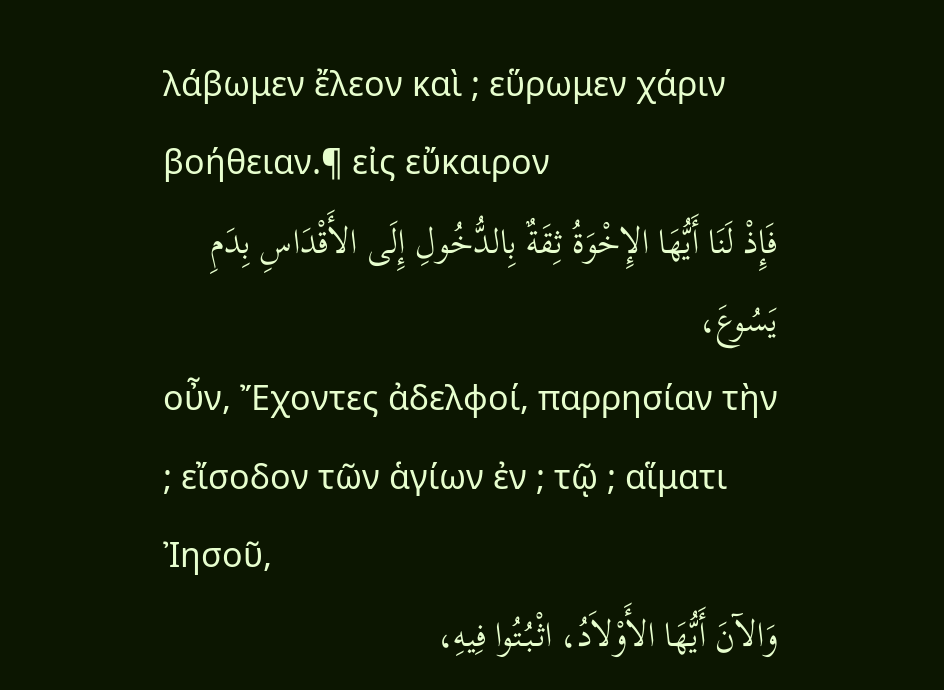λάβωμεν ἔλεον καὶ ; εὕρωμεν χάριν βοήθειαν.¶ εἰς εὔκαιρον
فَإِذْ لَنَا أَيُّهَا الإِخْوَةُ ثِقَةٌ بِالدُّخُولِ إِلَى الأَقْدَاسِ بِدَمِ يَسُوعَ،
οὖν, Ἔχοντες ἀδελφοί, παρρησίαν τὴν ; εἴσοδον τῶν ἁγίων ἐν ; τῷ ; αἵματι Ἰησοῦ,
وَالآنَ أَيُّهَا الأَوْلاَدُ، اثْبُتُوا فِيهِ،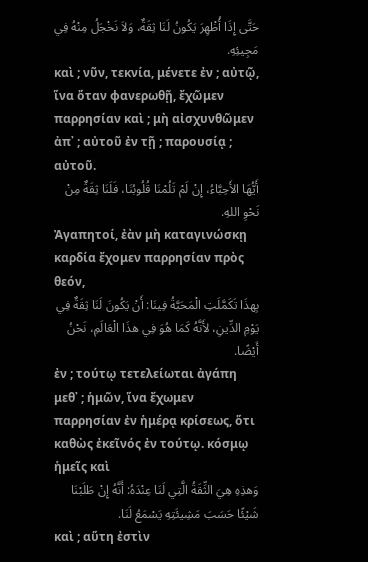حَتَّى إِذَا أُظْهِرَ يَكُونُ لَنَا ثِقَةٌ، وَلاَ نَخْجَلُ مِنْهُ فِي مَجِيئِهِ.
καὶ ; νῦν, τεκνία, μένετε ἐν ; αὐτῷ, ἵνα ὅταν φανερωθῇ, ἔχῶμεν παρρησίαν καὶ ; μὴ αἰσχυνθῶμεν ἀπ᾽ ; αὐτοῦ ἐν τῇ ; παρουσίᾳ ; αὐτοῦ.
أَيُّهَا الأَحِبَّاءُ، إِنْ لَمْ تَلُمْنَا قُلُوبُنَا، فَلَنَا ثِقَةٌ مِنْ نَحْوِ اللهِ.
Ἀγαπητοί, ἐὰν μὴ καταγινώσκῃ καρδία ἔχομεν παρρησίαν πρὸς θεόν,
بِهذَا تَكَمَّلَتِ الْمَحَبَّةُ فِينَا: أَنْ يَكُونَ لَنَا ثِقَةٌ فِي يَوْمِ الدِّينِ، لأَنَّهُ كَمَا هُوَ فِي هذَا الْعَالَمِ، نَحْنُ أَيْضًا.
ἐν ; τούτῳ τετελείωται ἀγάπη μεθ᾽ ; ἡμῶν, ἵνα ἔχωμεν παρρησίαν ἐν ἡμέρᾳ κρίσεως, ὅτι καθὼς ἐκεῖνός ἐν τούτῳ. κόσμῳ ἡμεῖς καὶ
وَهذِهِ هِيَ الثِّقَةُ الَّتِي لَنَا عِنْدَهُ: أَنَّهُ إِنْ طَلَبْنَا شَيْئًا حَسَبَ مَشِيئَتِهِ يَسْمَعُ لَنَا.
καὶ ; αὕτη ἐστὶν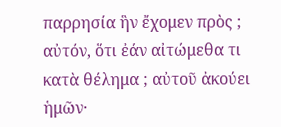παρρησία ἣν ἔχομεν πρὸς ; αὐτόν, ὅτι ἐάν αἰτώμεθα τι κατὰ θέλημα ; αὐτοῦ ἀκούει ἡμῶν·